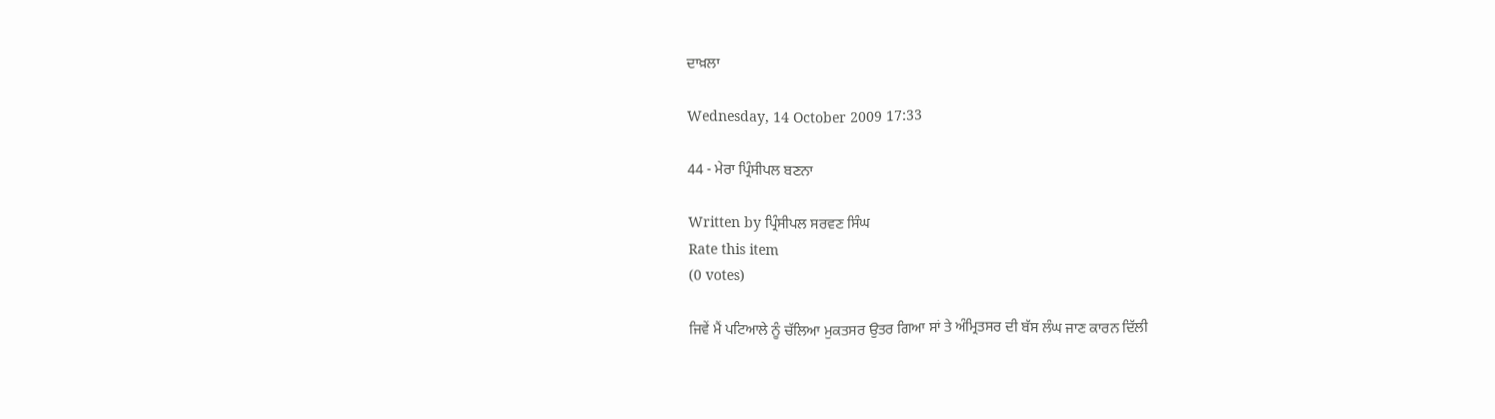ਦਾਖ਼ਲਾ

Wednesday, 14 October 2009 17:33

44 - ਮੇਰਾ ਪ੍ਰਿੰਸੀਪਲ ਬਣਨਾ

Written by ਪ੍ਰਿੰਸੀਪਲ ਸਰਵਣ ਸਿੰਘ
Rate this item
(0 votes)

ਜਿਵੇਂ ਮੈਂ ਪਟਿਆਲੇ ਨੂੰ ਚੱਲਿਆ ਮੁਕਤਸਰ ਉਤਰ ਗਿਆ ਸਾਂ ਤੇ ਅੰਮ੍ਰਿਤਸਰ ਦੀ ਬੱਸ ਲੰਘ ਜਾਣ ਕਾਰਨ ਦਿੱਲੀ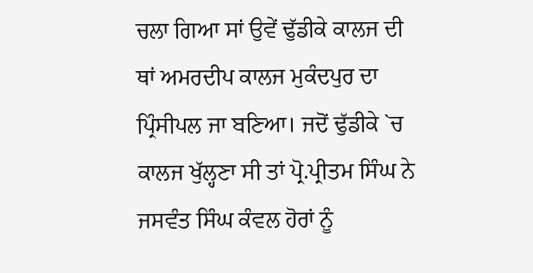ਚਲਾ ਗਿਆ ਸਾਂ ਉਵੇਂ ਢੁੱਡੀਕੇ ਕਾਲਜ ਦੀ ਥਾਂ ਅਮਰਦੀਪ ਕਾਲਜ ਮੁਕੰਦਪੁਰ ਦਾ ਪ੍ਰਿੰਸੀਪਲ ਜਾ ਬਣਿਆ। ਜਦੋਂ ਢੁੱਡੀਕੇ `ਚ ਕਾਲਜ ਖੁੱਲ੍ਹਣਾ ਸੀ ਤਾਂ ਪ੍ਰੋ.ਪ੍ਰੀਤਮ ਸਿੰਘ ਨੇ ਜਸਵੰਤ ਸਿੰਘ ਕੰਵਲ ਹੋਰਾਂ ਨੂੰ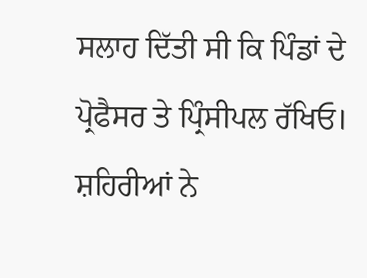ਸਲਾਹ ਦਿੱਤੀ ਸੀ ਕਿ ਪਿੰਡਾਂ ਦੇ ਪ੍ਰੋਫੈਸਰ ਤੇ ਪ੍ਰਿੰਸੀਪਲ ਰੱਖਿਓ। ਸ਼ਹਿਰੀਆਂ ਨੇ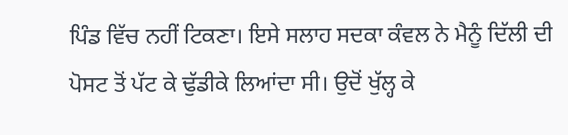ਪਿੰਡ ਵਿੱਚ ਨਹੀਂ ਟਿਕਣਾ। ਇਸੇ ਸਲਾਹ ਸਦਕਾ ਕੰਵਲ ਨੇ ਮੈਨੂੰ ਦਿੱਲੀ ਦੀ ਪੋਸਟ ਤੋਂ ਪੱਟ ਕੇ ਢੁੱਡੀਕੇ ਲਿਆਂਦਾ ਸੀ। ਉਦੋਂ ਖੁੱਲ੍ਹ ਕੇ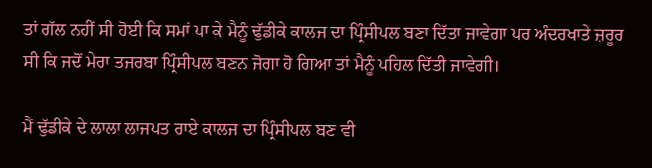ਤਾਂ ਗੱਲ ਨਹੀਂ ਸੀ ਹੋਈ ਕਿ ਸਮਾਂ ਪਾ ਕੇ ਮੈਨੂੰ ਢੁੱਡੀਕੇ ਕਾਲਜ ਦਾ ਪ੍ਰਿੰਸੀਪਲ ਬਣਾ ਦਿੱਤਾ ਜਾਵੇਗਾ ਪਰ ਅੰਦਰਖਾਤੇ ਜ਼ਰੂਰ ਸੀ ਕਿ ਜਦੋਂ ਮੇਰਾ ਤਜਰਬਾ ਪ੍ਰਿੰਸੀਪਲ ਬਣਨ ਜੋਗਾ ਹੋ ਗਿਆ ਤਾਂ ਮੈਨੂੰ ਪਹਿਲ ਦਿੱਤੀ ਜਾਵੇਗੀ।

ਮੈਂ ਢੁੱਡੀਕੇ ਦੇ ਲਾਲਾ ਲਾਜਪਤ ਰਾਏ ਕਾਲਜ ਦਾ ਪ੍ਰਿੰਸੀਪਲ ਬਣ ਵੀ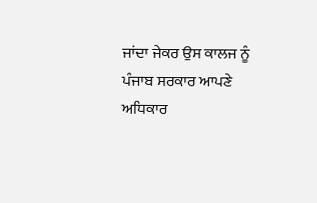ਜਾਂਦਾ ਜੇਕਰ ਉਸ ਕਾਲਜ ਨੂੰ ਪੰਜਾਬ ਸਰਕਾਰ ਆਪਣੇ ਅਧਿਕਾਰ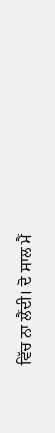ਵਿੱਚ ਨਾ ਲੈਂਦੀ। ਦੋ ਸਾਲ ਮੈਂ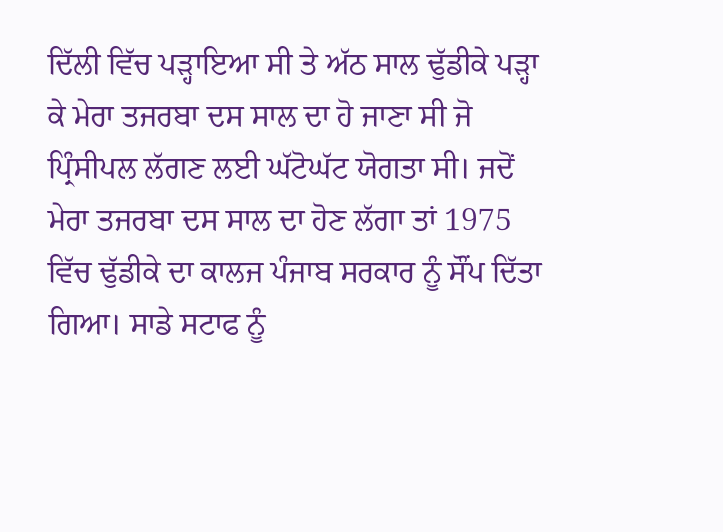ਦਿੱਲੀ ਵਿੱਚ ਪੜ੍ਹਾਇਆ ਸੀ ਤੇ ਅੱਠ ਸਾਲ ਢੁੱਡੀਕੇ ਪੜ੍ਹਾ ਕੇ ਮੇਰਾ ਤਜਰਬਾ ਦਸ ਸਾਲ ਦਾ ਹੋ ਜਾਣਾ ਸੀ ਜੋ ਪ੍ਰਿੰਸੀਪਲ ਲੱਗਣ ਲਈ ਘੱਟੋਘੱਟ ਯੋਗਤਾ ਸੀ। ਜਦੋਂ ਮੇਰਾ ਤਜਰਬਾ ਦਸ ਸਾਲ ਦਾ ਹੋਣ ਲੱਗਾ ਤਾਂ 1975 ਵਿੱਚ ਢੁੱਡੀਕੇ ਦਾ ਕਾਲਜ ਪੰਜਾਬ ਸਰਕਾਰ ਨੂੰ ਸੌਂਪ ਦਿੱਤਾ ਗਿਆ। ਸਾਡੇ ਸਟਾਫ ਨੂੰ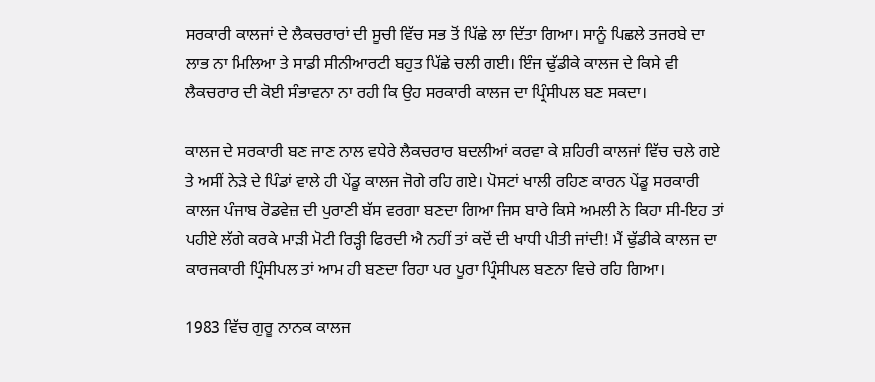ਸਰਕਾਰੀ ਕਾਲਜਾਂ ਦੇ ਲੈਕਚਰਾਰਾਂ ਦੀ ਸੂਚੀ ਵਿੱਚ ਸਭ ਤੋਂ ਪਿੱਛੇ ਲਾ ਦਿੱਤਾ ਗਿਆ। ਸਾਨੂੰ ਪਿਛਲੇ ਤਜਰਬੇ ਦਾ ਲਾਭ ਨਾ ਮਿਲਿਆ ਤੇ ਸਾਡੀ ਸੀਨੀਆਰਟੀ ਬਹੁਤ ਪਿੱਛੇ ਚਲੀ ਗਈ। ਇੰਜ ਢੁੱਡੀਕੇ ਕਾਲਜ ਦੇ ਕਿਸੇ ਵੀ ਲੈਕਚਰਾਰ ਦੀ ਕੋਈ ਸੰਭਾਵਨਾ ਨਾ ਰਹੀ ਕਿ ਉਹ ਸਰਕਾਰੀ ਕਾਲਜ ਦਾ ਪ੍ਰਿੰਸੀਪਲ ਬਣ ਸਕਦਾ।

ਕਾਲਜ ਦੇ ਸਰਕਾਰੀ ਬਣ ਜਾਣ ਨਾਲ ਵਧੇਰੇ ਲੈਕਚਰਾਰ ਬਦਲੀਆਂ ਕਰਵਾ ਕੇ ਸ਼ਹਿਰੀ ਕਾਲਜਾਂ ਵਿੱਚ ਚਲੇ ਗਏ ਤੇ ਅਸੀਂ ਨੇੜੇ ਦੇ ਪਿੰਡਾਂ ਵਾਲੇ ਹੀ ਪੇਂਡੂ ਕਾਲਜ ਜੋਗੇ ਰਹਿ ਗਏ। ਪੋਸਟਾਂ ਖਾਲੀ ਰਹਿਣ ਕਾਰਨ ਪੇਂਡੂ ਸਰਕਾਰੀ ਕਾਲਜ ਪੰਜਾਬ ਰੋਡਵੇਜ਼ ਦੀ ਪੁਰਾਣੀ ਬੱਸ ਵਰਗਾ ਬਣਦਾ ਗਿਆ ਜਿਸ ਬਾਰੇ ਕਿਸੇ ਅਮਲੀ ਨੇ ਕਿਹਾ ਸੀ-ਇਹ ਤਾਂ ਪਹੀਏ ਲੱਗੇ ਕਰਕੇ ਮਾੜੀ ਮੋਟੀ ਰਿੜ੍ਹੀ ਫਿਰਦੀ ਐ ਨਹੀਂ ਤਾਂ ਕਦੋਂ ਦੀ ਖਾਧੀ ਪੀਤੀ ਜਾਂਦੀ! ਮੈਂ ਢੁੱਡੀਕੇ ਕਾਲਜ ਦਾ ਕਾਰਜਕਾਰੀ ਪ੍ਰਿੰਸੀਪਲ ਤਾਂ ਆਮ ਹੀ ਬਣਦਾ ਰਿਹਾ ਪਰ ਪੂਰਾ ਪ੍ਰਿੰਸੀਪਲ ਬਣਨਾ ਵਿਚੇ ਰਹਿ ਗਿਆ।

1983 ਵਿੱਚ ਗੁਰੂ ਨਾਨਕ ਕਾਲਜ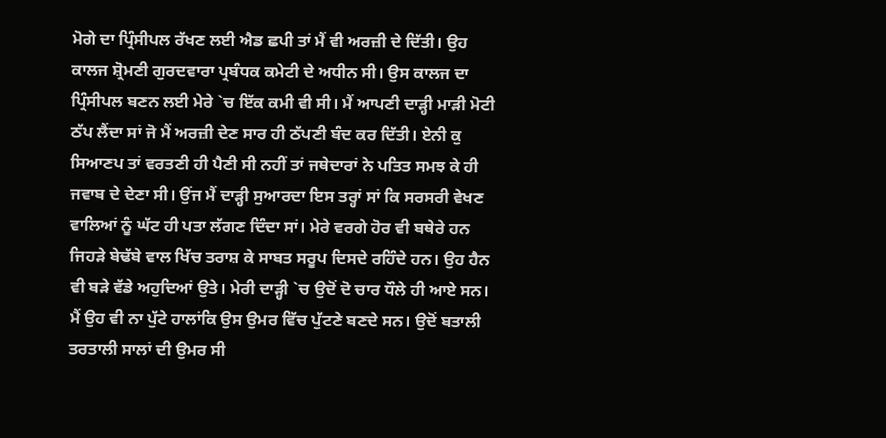ਮੋਗੇ ਦਾ ਪ੍ਰਿੰਸੀਪਲ ਰੱਖਣ ਲਈ ਐਡ ਛਪੀ ਤਾਂ ਮੈਂ ਵੀ ਅਰਜ਼ੀ ਦੇ ਦਿੱਤੀ। ਉਹ ਕਾਲਜ ਸ਼੍ਰੋਮਣੀ ਗੁਰਦਵਾਰਾ ਪ੍ਰਬੰਧਕ ਕਮੇਟੀ ਦੇ ਅਧੀਨ ਸੀ। ਉਸ ਕਾਲਜ ਦਾ ਪ੍ਰਿੰਸੀਪਲ ਬਣਨ ਲਈ ਮੇਰੇ `ਚ ਇੱਕ ਕਮੀ ਵੀ ਸੀ। ਮੈਂ ਆਪਣੀ ਦਾੜ੍ਹੀ ਮਾੜੀ ਮੋਟੀ ਠੱਪ ਲੈਂਦਾ ਸਾਂ ਜੋ ਮੈਂ ਅਰਜ਼ੀ ਦੇਣ ਸਾਰ ਹੀ ਠੱਪਣੀ ਬੰਦ ਕਰ ਦਿੱਤੀ। ਏਨੀ ਕੁ ਸਿਆਣਪ ਤਾਂ ਵਰਤਣੀ ਹੀ ਪੈਣੀ ਸੀ ਨਹੀਂ ਤਾਂ ਜਥੇਦਾਰਾਂ ਨੇ ਪਤਿਤ ਸਮਝ ਕੇ ਹੀ ਜਵਾਬ ਦੇ ਦੇਣਾ ਸੀ। ਉਂਜ ਮੈਂ ਦਾੜ੍ਹੀ ਸੁਆਰਦਾ ਇਸ ਤਰ੍ਹਾਂ ਸਾਂ ਕਿ ਸਰਸਰੀ ਵੇਖਣ ਵਾਲਿਆਂ ਨੂੰ ਘੱਟ ਹੀ ਪਤਾ ਲੱਗਣ ਦਿੰਦਾ ਸਾਂ। ਮੇਰੇ ਵਰਗੇ ਹੋਰ ਵੀ ਬਥੇਰੇ ਹਨ ਜਿਹੜੇ ਬੇਢੱਬੇ ਵਾਲ ਖਿੱਚ ਤਰਾਸ਼ ਕੇ ਸਾਬਤ ਸਰੂਪ ਦਿਸਦੇ ਰਹਿੰਦੇ ਹਨ। ਉਹ ਹੈਨ ਵੀ ਬੜੇ ਵੱਡੇ ਅਹੁਦਿਆਂ ਉਤੇ। ਮੇਰੀ ਦਾੜ੍ਹੀ `ਚ ਉਦੋਂ ਦੋ ਚਾਰ ਧੌਲੇ ਹੀ ਆਏ ਸਨ। ਮੈਂ ਉਹ ਵੀ ਨਾ ਪੁੱਟੇ ਹਾਲਾਂਕਿ ਉਸ ਉਮਰ ਵਿੱਚ ਪੁੱਟਣੇ ਬਣਦੇ ਸਨ। ਉਦੋਂ ਬਤਾਲੀ ਤਰਤਾਲੀ ਸਾਲਾਂ ਦੀ ਉਮਰ ਸੀ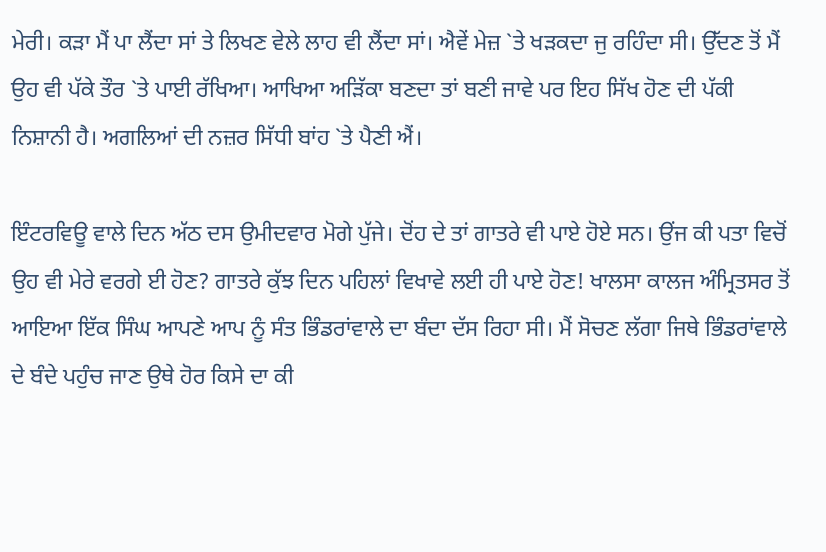ਮੇਰੀ। ਕੜਾ ਮੈਂ ਪਾ ਲੈਂਦਾ ਸਾਂ ਤੇ ਲਿਖਣ ਵੇਲੇ ਲਾਹ ਵੀ ਲੈਂਦਾ ਸਾਂ। ਐਵੇਂ ਮੇਜ਼ `ਤੇ ਖੜਕਦਾ ਜੁ ਰਹਿੰਦਾ ਸੀ। ਉੱਦਣ ਤੋਂ ਮੈਂ ਉਹ ਵੀ ਪੱਕੇ ਤੌਰ `ਤੇ ਪਾਈ ਰੱਖਿਆ। ਆਖਿਆ ਅੜਿੱਕਾ ਬਣਦਾ ਤਾਂ ਬਣੀ ਜਾਵੇ ਪਰ ਇਹ ਸਿੱਖ ਹੋਣ ਦੀ ਪੱਕੀ ਨਿਸ਼ਾਨੀ ਹੈ। ਅਗਲਿਆਂ ਦੀ ਨਜ਼ਰ ਸਿੱਧੀ ਬਾਂਹ `ਤੇ ਪੈਣੀ ਐਂ।

ਇੰਟਰਵਿਊ ਵਾਲੇ ਦਿਨ ਅੱਠ ਦਸ ਉਮੀਦਵਾਰ ਮੋਗੇ ਪੁੱਜੇ। ਦੋਂਹ ਦੇ ਤਾਂ ਗਾਤਰੇ ਵੀ ਪਾਏ ਹੋਏ ਸਨ। ਉਂਜ ਕੀ ਪਤਾ ਵਿਚੋਂ ਉਹ ਵੀ ਮੇਰੇ ਵਰਗੇ ਈ ਹੋਣ? ਗਾਤਰੇ ਕੁੱਝ ਦਿਨ ਪਹਿਲਾਂ ਵਿਖਾਵੇ ਲਈ ਹੀ ਪਾਏ ਹੋਣ! ਖਾਲਸਾ ਕਾਲਜ ਅੰਮ੍ਰਿਤਸਰ ਤੋਂ ਆਇਆ ਇੱਕ ਸਿੰਘ ਆਪਣੇ ਆਪ ਨੂੰ ਸੰਤ ਭਿੰਡਰਾਂਵਾਲੇ ਦਾ ਬੰਦਾ ਦੱਸ ਰਿਹਾ ਸੀ। ਮੈਂ ਸੋਚਣ ਲੱਗਾ ਜਿਥੇ ਭਿੰਡਰਾਂਵਾਲੇ ਦੇ ਬੰਦੇ ਪਹੁੰਚ ਜਾਣ ਉਥੇ ਹੋਰ ਕਿਸੇ ਦਾ ਕੀ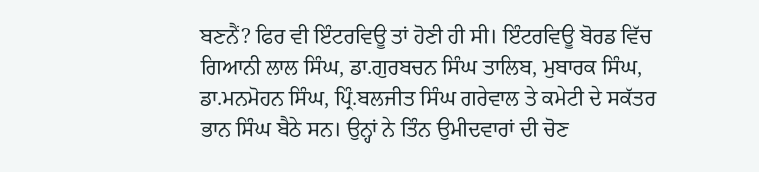ਬਣਨੈਂ? ਫਿਰ ਵੀ ਇੰਟਰਵਿਊ ਤਾਂ ਹੋਣੀ ਹੀ ਸੀ। ਇੰਟਰਵਿਊ ਬੋਰਡ ਵਿੱਚ ਗਿਆਨੀ ਲਾਲ ਸਿੰਘ, ਡਾ.ਗੁਰਬਚਨ ਸਿੰਘ ਤਾਲਿਬ, ਮੁਬਾਰਕ ਸਿੰਘ, ਡਾ.ਮਨਮੋਹਨ ਸਿੰਘ, ਪ੍ਰਿੰ.ਬਲਜੀਤ ਸਿੰਘ ਗਰੇਵਾਲ ਤੇ ਕਮੇਟੀ ਦੇ ਸਕੱਤਰ ਭਾਨ ਸਿੰਘ ਬੈਠੇ ਸਨ। ਉਨ੍ਹਾਂ ਨੇ ਤਿੰਨ ਉਮੀਦਵਾਰਾਂ ਦੀ ਚੋਣ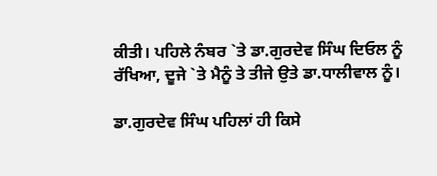ਕੀਤੀ। ਪਹਿਲੇ ਨੰਬਰ `ਤੇ ਡਾ.ਗੁਰਦੇਵ ਸਿੰਘ ਦਿਓਲ ਨੂੰ ਰੱਖਿਆ, ਦੂਜੇ `ਤੇ ਮੈਨੂੰ ਤੇ ਤੀਜੇ ਉਤੇ ਡਾ.ਧਾਲੀਵਾਲ ਨੂੰ।

ਡਾ.ਗੁਰਦੇਵ ਸਿੰਘ ਪਹਿਲਾਂ ਹੀ ਕਿਸੇ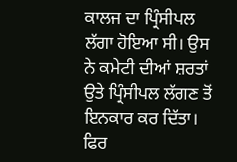ਕਾਲਜ ਦਾ ਪ੍ਰਿੰਸੀਪਲ ਲੱਗਾ ਹੋਇਆ ਸੀ। ਉਸ ਨੇ ਕਮੇਟੀ ਦੀਆਂ ਸ਼ਰਤਾਂ ਉਤੇ ਪ੍ਰਿੰਸੀਪਲ ਲੱਗਣ ਤੋਂ ਇਨਕਾਰ ਕਰ ਦਿੱਤਾ। ਫਿਰ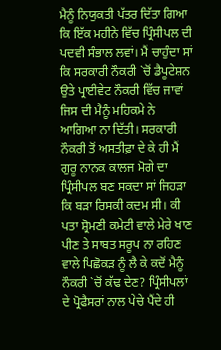ਮੈਨੂੰ ਨਿਯੁਕਤੀ ਪੱਤਰ ਦਿੱਤਾ ਗਿਆ ਕਿ ਇੱਕ ਮਹੀਨੇ ਵਿੱਚ ਪ੍ਰਿੰਸੀਪਲ ਦੀ ਪਦਵੀ ਸੰਭਾਲ ਲਵਾਂ। ਮੈਂ ਚਾਹੁੰਦਾ ਸਾਂ ਕਿ ਸਰਕਾਰੀ ਨੌਕਰੀ `ਚੋਂ ਡੈਪੂਟੇਸ਼ਨ ਉਤੇ ਪ੍ਰਾਈਵੇਟ ਨੌਕਰੀ ਵਿੱਚ ਜਾਵਾਂ ਜਿਸ ਦੀ ਮੈਨੂੰ ਮਹਿਕਮੇ ਨੇ ਆਗਿਆ ਨਾ ਦਿੱਤੀ। ਸਰਕਾਰੀ ਨੌਕਰੀ ਤੋਂ ਅਸਤੀਫ਼ਾ ਦੇ ਕੇ ਹੀ ਮੈਂ ਗੁਰੂ ਨਾਨਕ ਕਾਲਜ ਮੋਗੇ ਦਾ ਪ੍ਰਿੰਸੀਪਲ ਬਣ ਸਕਦਾ ਸਾਂ ਜਿਹੜਾ ਕਿ ਬੜਾ ਰਿਸਕੀ ਕਦਮ ਸੀ। ਕੀ ਪਤਾ ਸ਼੍ਰੋਮਣੀ ਕਮੇਟੀ ਵਾਲੇ ਮੇਰੇ ਖਾਣ ਪੀਣ ਤੇ ਸਾਬਤ ਸਰੂਪ ਨਾ ਰਹਿਣ ਵਾਲੇ ਪਿਛੋਕੜ ਨੂੰ ਲੈ ਕੇ ਕਦੋਂ ਮੈਨੂੰ ਨੌਕਰੀ `ਚੋਂ ਕੱਢ ਦੇਣ? ਪ੍ਰਿੰਸੀਪਲਾਂ ਦੇ ਪ੍ਰੋਫੈਸਰਾਂ ਨਾਲ ਪੇਚੇ ਪੈਂਦੇ ਹੀ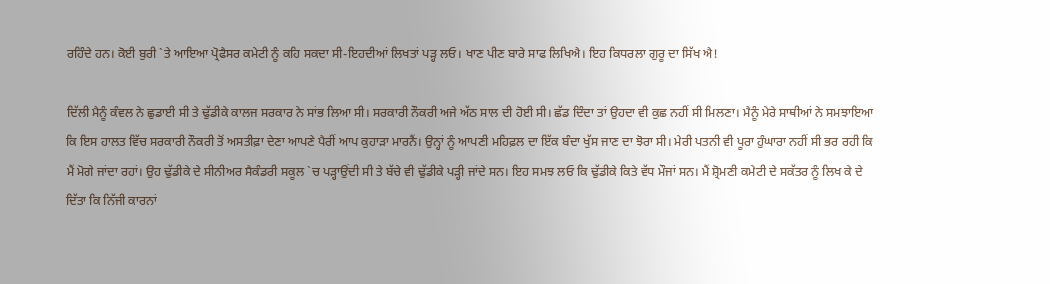ਰਹਿੰਦੇ ਹਨ। ਕੋਈ ਬੁਰੀ `ਤੇ ਆਇਆ ਪ੍ਰੋਫੈਸਰ ਕਮੇਟੀ ਨੂੰ ਕਹਿ ਸਕਦਾ ਸੀ-ਇਹਦੀਆਂ ਲਿਖਤਾਂ ਪੜ੍ਹ ਲਓ। ਖਾਣ ਪੀਣ ਬਾਰੇ ਸਾਫ ਲਿਖਿਐ। ਇਹ ਕਿਧਰਲਾ ਗੁਰੂ ਦਾ ਸਿੱਖ ਐ!

ਦਿੱਲੀ ਮੈਨੂੰ ਕੰਵਲ ਨੇ ਛੁਡਾਈ ਸੀ ਤੇ ਢੁੱਡੀਕੇ ਕਾਲਜ ਸਰਕਾਰ ਨੇ ਸਾਂਭ ਲਿਆ ਸੀ। ਸਰਕਾਰੀ ਨੌਕਰੀ ਅਜੇ ਅੱਠ ਸਾਲ ਦੀ ਹੋਈ ਸੀ। ਛੱਡ ਦਿੰਦਾ ਤਾਂ ਉਹਦਾ ਵੀ ਕੁਛ ਨਹੀਂ ਸੀ ਮਿਲਣਾ। ਮੈਨੂੰ ਮੇਰੇ ਸਾਥੀਆਂ ਨੇ ਸਮਝਾਇਆ ਕਿ ਇਸ ਹਾਲਤ ਵਿੱਚ ਸਰਕਾਰੀ ਨੌਕਰੀ ਤੋਂ ਅਸਤੀਫ਼ਾ ਦੇਣਾ ਆਪਣੇ ਪੈਰੀਂ ਆਪ ਕੁਹਾੜਾ ਮਾਰਨੈਂ। ਉਨ੍ਹਾਂ ਨੂੰ ਆਪਣੀ ਮਹਿਫ਼ਲ ਦਾ ਇੱਕ ਬੰਦਾ ਖੁੱਸ ਜਾਣ ਦਾ ਝੋਰਾ ਸੀ। ਮੇਰੀ ਪਤਨੀ ਵੀ ਪੂਰਾ ਹੁੰਘਾਰਾ ਨਹੀਂ ਸੀ ਭਰ ਰਹੀ ਕਿ ਮੈਂ ਮੋਗੇ ਜਾਂਦਾ ਰਹਾਂ। ਉਹ ਢੁੱਡੀਕੇ ਦੇ ਸੀਨੀਅਰ ਸੈਕੰਡਰੀ ਸਕੂਲ `ਚ ਪੜ੍ਹਾਉਂਦੀ ਸੀ ਤੇ ਬੱਚੇ ਵੀ ਢੁੱਡੀਕੇ ਪੜ੍ਹੀ ਜਾਂਦੇ ਸਨ। ਇਹ ਸਮਝ ਲਓ ਕਿ ਢੁੱਡੀਕੇ ਕਿਤੇ ਵੱਧ ਮੌਜਾਂ ਸਨ। ਮੈਂ ਸ਼੍ਰੋਮਣੀ ਕਮੇਟੀ ਦੇ ਸਕੱਤਰ ਨੂੰ ਲਿਖ ਕੇ ਦੇ ਦਿੱਤਾ ਕਿ ਨਿੱਜੀ ਕਾਰਨਾਂ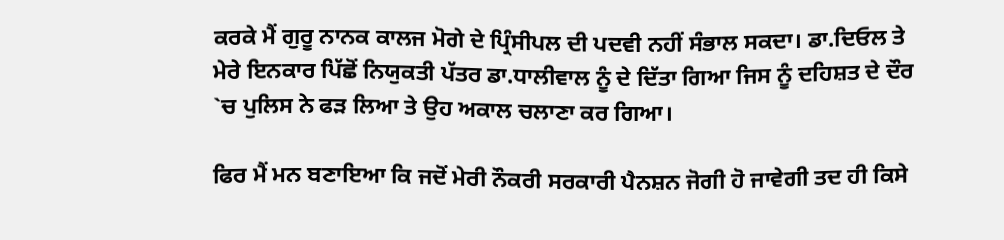ਕਰਕੇ ਮੈਂ ਗੁਰੂ ਨਾਨਕ ਕਾਲਜ ਮੋਗੇ ਦੇ ਪ੍ਰਿੰਸੀਪਲ ਦੀ ਪਦਵੀ ਨਹੀਂ ਸੰਭਾਲ ਸਕਦਾ। ਡਾ.ਦਿਓਲ ਤੇ ਮੇਰੇ ਇਨਕਾਰ ਪਿੱਛੋਂ ਨਿਯੁਕਤੀ ਪੱਤਰ ਡਾ.ਧਾਲੀਵਾਲ ਨੂੰ ਦੇ ਦਿੱਤਾ ਗਿਆ ਜਿਸ ਨੂੰ ਦਹਿਸ਼ਤ ਦੇ ਦੌਰ `ਚ ਪੁਲਿਸ ਨੇ ਫੜ ਲਿਆ ਤੇ ਉਹ ਅਕਾਲ ਚਲਾਣਾ ਕਰ ਗਿਆ।

ਫਿਰ ਮੈਂ ਮਨ ਬਣਾਇਆ ਕਿ ਜਦੋਂ ਮੇਰੀ ਨੌਕਰੀ ਸਰਕਾਰੀ ਪੈਨਸ਼ਨ ਜੋਗੀ ਹੋ ਜਾਵੇਗੀ ਤਦ ਹੀ ਕਿਸੇ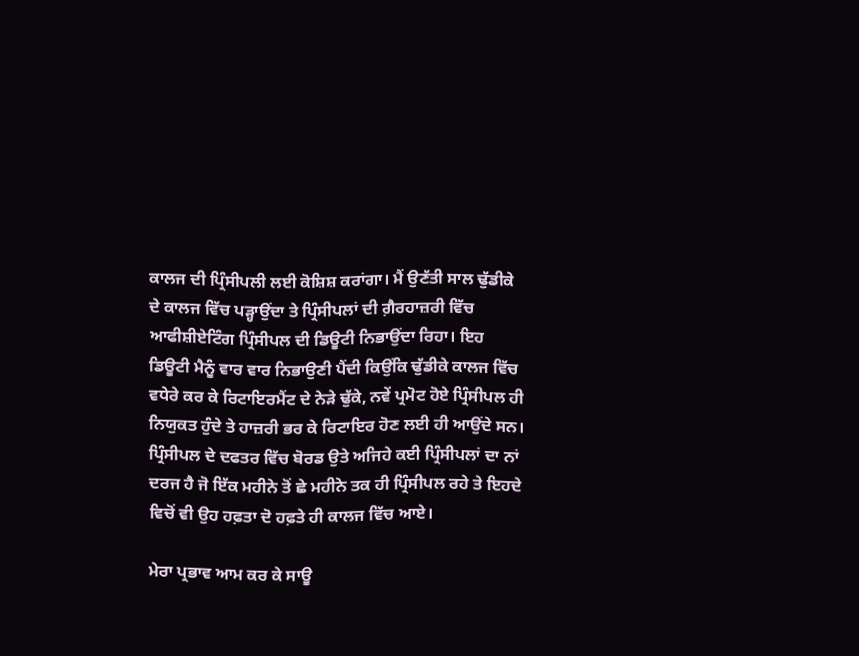ਕਾਲਜ ਦੀ ਪ੍ਰਿੰਸੀਪਲੀ ਲਈ ਕੋਸ਼ਿਸ਼ ਕਰਾਂਗਾ। ਮੈਂ ਉਣੱਤੀ ਸਾਲ ਢੁੱਡੀਕੇ ਦੇ ਕਾਲਜ ਵਿੱਚ ਪੜ੍ਹਾਉਂਦਾ ਤੇ ਪ੍ਰਿੰਸੀਪਲਾਂ ਦੀ ਗ਼ੈਰਹਾਜ਼ਰੀ ਵਿੱਚ ਆਫੀਸ਼ੀਏਟਿੰਗ ਪ੍ਰਿੰਸੀਪਲ ਦੀ ਡਿਊਟੀ ਨਿਭਾਉਂਦਾ ਰਿਹਾ। ਇਹ ਡਿਊਟੀ ਮੈਨੂੰ ਵਾਰ ਵਾਰ ਨਿਭਾਉਣੀ ਪੈਂਦੀ ਕਿਉਂਕਿ ਢੁੱਡੀਕੇ ਕਾਲਜ ਵਿੱਚ ਵਧੇਰੇ ਕਰ ਕੇ ਰਿਟਾਇਰਮੈਂਟ ਦੇ ਨੇੜੇ ਢੁੱਕੇ, ਨਵੇਂ ਪ੍ਰਮੋਟ ਹੋਏ ਪ੍ਰਿੰਸੀਪਲ ਹੀ ਨਿਯੁਕਤ ਹੁੰਦੇ ਤੇ ਹਾਜ਼ਰੀ ਭਰ ਕੇ ਰਿਟਾਇਰ ਹੋਣ ਲਈ ਹੀ ਆਉਂਦੇ ਸਨ। ਪ੍ਰਿੰਸੀਪਲ ਦੇ ਦਫਤਰ ਵਿੱਚ ਬੋਰਡ ਉਤੇ ਅਜਿਹੇ ਕਈ ਪ੍ਰਿੰਸੀਪਲਾਂ ਦਾ ਨਾਂ ਦਰਜ ਹੈ ਜੋ ਇੱਕ ਮਹੀਨੇ ਤੋਂ ਛੇ ਮਹੀਨੇ ਤਕ ਹੀ ਪ੍ਰਿੰਸੀਪਲ ਰਹੇ ਤੇ ਇਹਦੇ ਵਿਚੋਂ ਵੀ ਉਹ ਹਫ਼ਤਾ ਦੋ ਹਫ਼ਤੇ ਹੀ ਕਾਲਜ ਵਿੱਚ ਆਏ।

ਮੇਰਾ ਪ੍ਰਭਾਵ ਆਮ ਕਰ ਕੇ ਸਾਊ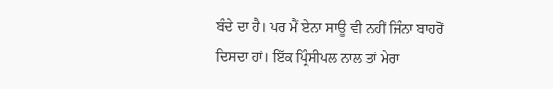ਬੰਦੇ ਦਾ ਹੈ। ਪਰ ਮੈਂ ਏਨਾ ਸਾਊ ਵੀ ਨਹੀਂ ਜਿੰਨਾ ਬਾਹਰੋਂ ਦਿਸਦਾ ਹਾਂ। ਇੱਕ ਪ੍ਰਿੰਸੀਪਲ ਨਾਲ ਤਾਂ ਮੇਰਾ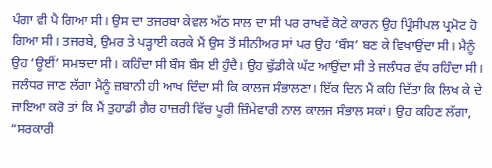ਪੰਗਾ ਵੀ ਪੈ ਗਿਆ ਸੀ। ਉਸ ਦਾ ਤਜਰਬਾ ਕੇਵਲ ਅੱਠ ਸਾਲ ਦਾ ਸੀ ਪਰ ਰਾਖਵੇਂ ਕੋਟੇ ਕਾਰਨ ਉਹ ਪ੍ਰਿੰਸੀਪਲ ਪ੍ਰਮੋਟ ਹੋ ਗਿਆ ਸੀ। ਤਜਰਬੇ, ਉਮਰ ਤੇ ਪੜ੍ਹਾਈ ਕਰਕੇ ਮੈਂ ਉਸ ਤੋਂ ਸੀਨੀਅਰ ਸਾਂ ਪਰ ਉਹ ‘ਬੌਸ’ ਬਣ ਕੇ ਵਿਖਾਉਂਦਾ ਸੀ। ਮੈਨੂੰ ਉਹ ‘ਊਈਂ’ ਸਮਝਦਾ ਸੀ। ਕਹਿੰਦਾ ਸੀ ਬੌਸ ਬੌਸ ਈ ਹੁੰਦੈ। ਉਹ ਢੁੱਡੀਕੇ ਘੱਟ ਆਉਂਦਾ ਸੀ ਤੇ ਜਲੰਧਰ ਵੱਧ ਰਹਿੰਦਾ ਸੀ। ਜਲੰਧਰ ਜਾਣ ਲੱਗਾ ਮੈਨੂੰ ਜ਼ਬਾਨੀ ਹੀ ਆਖ ਦਿੰਦਾ ਸੀ ਕਿ ਕਾਲਜ ਸੰਭਾਲਣਾ। ਇੱਕ ਦਿਨ ਮੈਂ ਕਹਿ ਦਿੱਤਾ ਕਿ ਲਿਖ ਕੇ ਦੇ ਜਾਇਆ ਕਰੋ ਤਾਂ ਕਿ ਮੈਂ ਤੁਹਾਡੀ ਗ਼ੈਰ ਹਾਜ਼ਰੀ ਵਿੱਚ ਪੂਰੀ ਜ਼ਿੰਮੇਵਾਰੀ ਨਾਲ ਕਾਲਜ ਸੰਭਾਲ ਸਕਾਂ। ਉਹ ਕਹਿਣ ਲੱਗਾ, “ਸਰਕਾਰੀ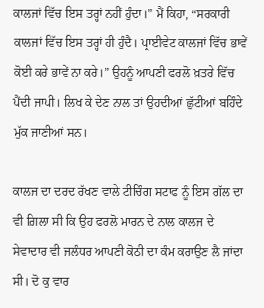ਕਾਲਜਾਂ ਵਿੱਚ ਇਸ ਤਰ੍ਹਾਂ ਨਹੀਂ ਹੁੰਦਾ।” ਮੈਂ ਕਿਹਾ, “ਸਰਕਾਰੀ ਕਾਲਜਾਂ ਵਿੱਚ ਇਸ ਤਰ੍ਹਾਂ ਹੀ ਹੁੰਦੈ। ਪ੍ਰਾਈਵੇਟ ਕਾਲਜਾਂ ਵਿੱਚ ਭਾਵੇਂ ਕੋਈ ਕਰੇ ਭਾਵੇਂ ਨਾ ਕਰੇ।” ਉਹਨੂੰ ਆਪਣੀ ਫਰਲੋ ਖ਼ਤਰੇ ਵਿੱਚ ਪੈਂਦੀ ਜਾਪੀ। ਲਿਖ ਕੇ ਦੇਣ ਨਾਲ ਤਾਂ ਉਹਦੀਆਂ ਛੁੱਟੀਆਂ ਬਹਿੰਦੇ ਮੁੱਕ ਜਾਣੀਆਂ ਸਨ।

ਕਾਲਜ ਦਾ ਦਰਦ ਰੱਖਣ ਵਾਲੇ ਟੀਚਿੰਗ ਸਟਾਫ ਨੂੰ ਇਸ ਗੱਲ ਦਾ ਵੀ ਗ਼ਿਲਾ ਸੀ ਕਿ ਉਹ ਫਰਲੋ ਮਾਰਨ ਦੇ ਨਾਲ ਕਾਲਜ ਦੇ ਸੇਵਾਦਾਰ ਵੀ ਜਲੰਧਰ ਆਪਣੀ ਕੋਠੀ ਦਾ ਕੰਮ ਕਰਾਉਣ ਲੈ ਜਾਂਦਾ ਸੀ। ਦੋ ਕੁ ਵਾਰ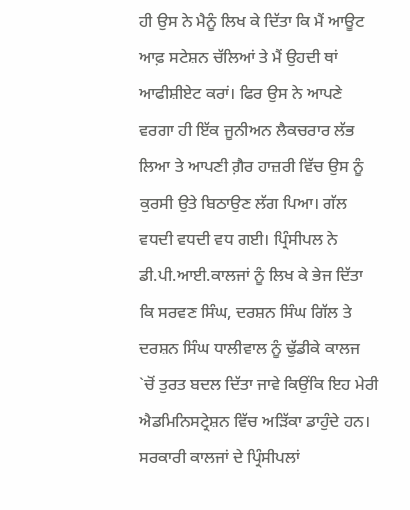ਹੀ ਉਸ ਨੇ ਮੈਨੂੰ ਲਿਖ ਕੇ ਦਿੱਤਾ ਕਿ ਮੈਂ ਆਊਟ ਆਫ਼ ਸਟੇਸ਼ਨ ਚੱਲਿਆਂ ਤੇ ਮੈਂ ਉਹਦੀ ਥਾਂ ਆਫੀਸ਼ੀਏਟ ਕਰਾਂ। ਫਿਰ ਉਸ ਨੇ ਆਪਣੇ ਵਰਗਾ ਹੀ ਇੱਕ ਜੂਨੀਅਨ ਲੈਕਚਰਾਰ ਲੱਭ ਲਿਆ ਤੇ ਆਪਣੀ ਗ਼ੈਰ ਹਾਜ਼ਰੀ ਵਿੱਚ ਉਸ ਨੂੰ ਕੁਰਸੀ ਉਤੇ ਬਿਠਾਉਣ ਲੱਗ ਪਿਆ। ਗੱਲ ਵਧਦੀ ਵਧਦੀ ਵਧ ਗਈ। ਪ੍ਰਿੰਸੀਪਲ ਨੇ ਡੀ.ਪੀ.ਆਈ.ਕਾਲਜਾਂ ਨੂੰ ਲਿਖ ਕੇ ਭੇਜ ਦਿੱਤਾ ਕਿ ਸਰਵਣ ਸਿੰਘ, ਦਰਸ਼ਨ ਸਿੰਘ ਗਿੱਲ ਤੇ ਦਰਸ਼ਨ ਸਿੰਘ ਧਾਲੀਵਾਲ ਨੂੰ ਢੁੱਡੀਕੇ ਕਾਲਜ `ਚੋਂ ਤੁਰਤ ਬਦਲ ਦਿੱਤਾ ਜਾਵੇ ਕਿਉਂਕਿ ਇਹ ਮੇਰੀ ਐਡਮਿਨਿਸਟ੍ਰੇਸ਼ਨ ਵਿੱਚ ਅੜਿੱਕਾ ਡਾਹੁੰਦੇ ਹਨ। ਸਰਕਾਰੀ ਕਾਲਜਾਂ ਦੇ ਪ੍ਰਿੰਸੀਪਲਾਂ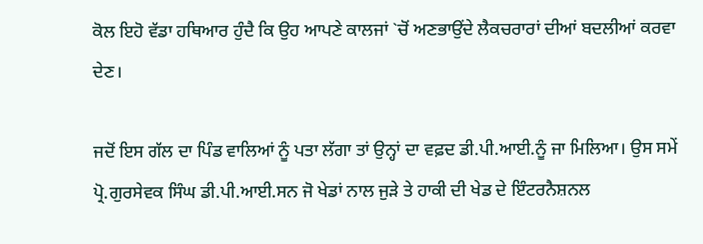ਕੋਲ ਇਹੋ ਵੱਡਾ ਹਥਿਆਰ ਹੁੰਦੈ ਕਿ ਉਹ ਆਪਣੇ ਕਾਲਜਾਂ `ਚੋਂ ਅਣਭਾਉਂਦੇ ਲੈਕਚਰਾਰਾਂ ਦੀਆਂ ਬਦਲੀਆਂ ਕਰਵਾ ਦੇਣ।

ਜਦੋਂ ਇਸ ਗੱਲ ਦਾ ਪਿੰਡ ਵਾਲਿਆਂ ਨੂੰ ਪਤਾ ਲੱਗਾ ਤਾਂ ਉਨ੍ਹਾਂ ਦਾ ਵਫ਼ਦ ਡੀ.ਪੀ.ਆਈ.ਨੂੰ ਜਾ ਮਿਲਿਆ। ਉਸ ਸਮੇਂ ਪ੍ਰੋ.ਗੁਰਸੇਵਕ ਸਿੰਘ ਡੀ.ਪੀ.ਆਈ.ਸਨ ਜੋ ਖੇਡਾਂ ਨਾਲ ਜੁੜੇ ਤੇ ਹਾਕੀ ਦੀ ਖੇਡ ਦੇ ਇੰਟਰਨੈਸ਼ਨਲ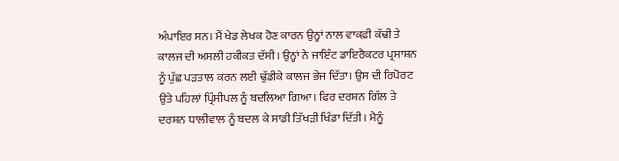ਅੰਪਾਇਰ ਸਨ। ਮੈਂ ਖੇਡ ਲੇਖਕ ਹੋਣ ਕਾਰਨ ਉਨ੍ਹਾਂ ਨਾਲ ਵਾਕਫ਼ੀ ਕੱਢੀ ਤੇ ਕਾਲਜ ਦੀ ਅਸਲੀ ਹਕੀਕਤ ਦੱਸੀ। ਉਨ੍ਹਾਂ ਨੇ ਜਾਇੰਟ ਡਾਇਰੈਕਟਰ ਪ੍ਰਸਾਸ਼ਨ ਨੂੰ ਪੁੱਛ ਪੜਤਾਲ ਕਰਨ ਲਈ ਢੁੱਡੀਕੇ ਕਾਲਜ ਭੇਜ ਦਿੱਤਾ। ਉਸ ਦੀ ਰਿਪੋਰਟ ਉਤੇ ਪਹਿਲਾਂ ਪ੍ਰਿੰਸੀਪਲ ਨੂੰ ਬਦਲਿਆ ਗਿਆ। ਫਿਰ ਦਰਸ਼ਨ ਗਿੱਲ ਤੇ ਦਰਸ਼ਨ ਧਾਲੀਵਾਲ ਨੂੰ ਬਦਲ ਕੇ ਸਾਡੀ ਤਿੱਖੜੀ ਖਿੰਡਾ ਦਿੱਤੀ। ਮੈਨੂੰ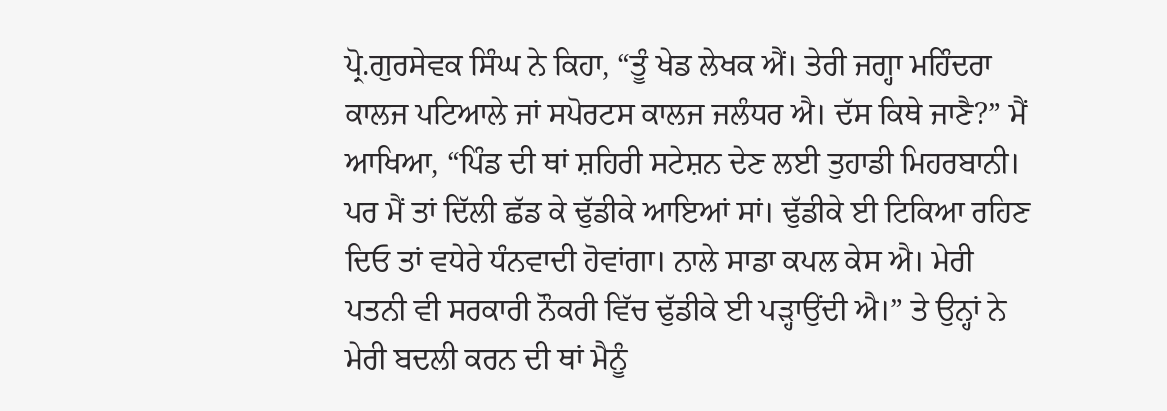ਪ੍ਰੋ.ਗੁਰਸੇਵਕ ਸਿੰਘ ਨੇ ਕਿਹਾ, “ਤੂੰ ਖੇਡ ਲੇਖਕ ਐਂ। ਤੇਰੀ ਜਗ੍ਹਾ ਮਹਿੰਦਰਾ ਕਾਲਜ ਪਟਿਆਲੇ ਜਾਂ ਸਪੋਰਟਸ ਕਾਲਜ ਜਲੰਧਰ ਐ। ਦੱਸ ਕਿਥੇ ਜਾਣੈ?” ਮੈਂ ਆਖਿਆ, “ਪਿੰਡ ਦੀ ਥਾਂ ਸ਼ਹਿਰੀ ਸਟੇਸ਼ਨ ਦੇਣ ਲਈ ਤੁਹਾਡੀ ਮਿਹਰਬਾਨੀ। ਪਰ ਮੈਂ ਤਾਂ ਦਿੱਲੀ ਛੱਡ ਕੇ ਢੁੱਡੀਕੇ ਆਇਆਂ ਸਾਂ। ਢੁੱਡੀਕੇ ਈ ਟਿਕਿਆ ਰਹਿਣ ਦਿਓ ਤਾਂ ਵਧੇਰੇ ਧੰਨਵਾਦੀ ਹੋਵਾਂਗਾ। ਨਾਲੇ ਸਾਡਾ ਕਪਲ ਕੇਸ ਐ। ਮੇਰੀ ਪਤਨੀ ਵੀ ਸਰਕਾਰੀ ਨੌਕਰੀ ਵਿੱਚ ਢੁੱਡੀਕੇ ਈ ਪੜ੍ਹਾਉਂਦੀ ਐ।” ਤੇ ਉਨ੍ਹਾਂ ਨੇ ਮੇਰੀ ਬਦਲੀ ਕਰਨ ਦੀ ਥਾਂ ਮੈਨੂੰ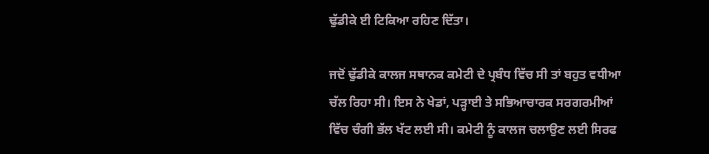ਢੁੱਡੀਕੇ ਈ ਟਿਕਿਆ ਰਹਿਣ ਦਿੱਤਾ।

ਜਦੋਂ ਢੁੱਡੀਕੇ ਕਾਲਜ ਸਥਾਨਕ ਕਮੇਟੀ ਦੇ ਪ੍ਰਬੰਧ ਵਿੱਚ ਸੀ ਤਾਂ ਬਹੁਤ ਵਧੀਆ ਚੱਲ ਰਿਹਾ ਸੀ। ਇਸ ਨੇ ਖੇਡਾਂ, ਪੜ੍ਹਾਈ ਤੇ ਸਭਿਆਚਾਰਕ ਸਰਗਰਮੀਆਂ ਵਿੱਚ ਚੰਗੀ ਭੱਲ ਖੱਟ ਲਈ ਸੀ। ਕਮੇਟੀ ਨੂੰ ਕਾਲਜ ਚਲਾਉਣ ਲਈ ਸਿਰਫ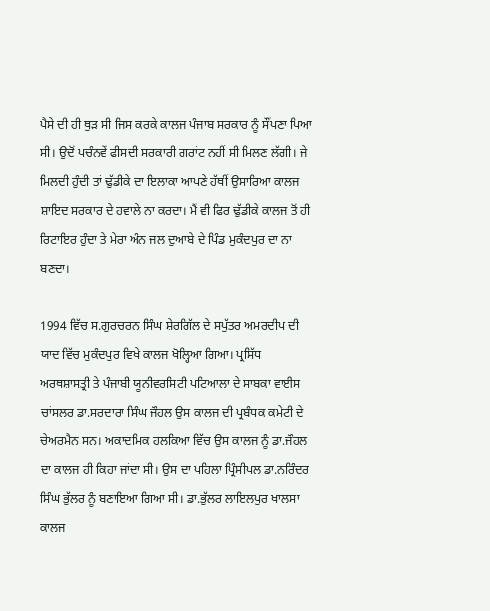ਪੈਸੇ ਦੀ ਹੀ ਥੁੜ ਸੀ ਜਿਸ ਕਰਕੇ ਕਾਲਜ ਪੰਜਾਬ ਸਰਕਾਰ ਨੂੰ ਸੌਂਪਣਾ ਪਿਆ ਸੀ। ਉਦੋਂ ਪਚੰਨਵੇਂ ਫੀਸਦੀ ਸਰਕਾਰੀ ਗਰਾਂਟ ਨਹੀਂ ਸੀ ਮਿਲਣ ਲੱਗੀ। ਜੇ ਮਿਲਦੀ ਹੁੰਦੀ ਤਾਂ ਢੁੱਡੀਕੇ ਦਾ ਇਲਾਕਾ ਆਪਣੇ ਹੱਥੀਂ ਉਸਾਰਿਆ ਕਾਲਜ ਸ਼ਾਇਦ ਸਰਕਾਰ ਦੇ ਹਵਾਲੇ ਨਾ ਕਰਦਾ। ਮੈਂ ਵੀ ਫਿਰ ਢੁੱਡੀਕੇ ਕਾਲਜ ਤੋਂ ਹੀ ਰਿਟਾਇਰ ਹੁੰਦਾ ਤੇ ਮੇਰਾ ਅੰਨ ਜਲ ਦੁਆਬੇ ਦੇ ਪਿੰਡ ਮੁਕੰਦਪੁਰ ਦਾ ਨਾ ਬਣਦਾ।

1994 ਵਿੱਚ ਸ.ਗੁਰਚਰਨ ਸਿੰਘ ਸ਼ੇਰਗਿੱਲ ਦੇ ਸਪੁੱਤਰ ਅਮਰਦੀਪ ਦੀ ਯਾਦ ਵਿੱਚ ਮੁਕੰਦਪੁਰ ਵਿਖੇ ਕਾਲਜ ਖੋਲ੍ਹਿਆ ਗਿਆ। ਪ੍ਰਸਿੱਧ ਅਰਥਸ਼ਾਸਤ੍ਰੀ ਤੇ ਪੰਜਾਬੀ ਯੂਨੀਵਰਸਿਟੀ ਪਟਿਆਲਾ ਦੇ ਸਾਬਕਾ ਵਾਈਸ ਚਾਂਸਲਰ ਡਾ.ਸਰਦਾਰਾ ਸਿੰਘ ਜੌਹਲ ਉਸ ਕਾਲਜ ਦੀ ਪ੍ਰਬੰਧਕ ਕਮੇਟੀ ਦੇ ਚੇਅਰਮੈਨ ਸਨ। ਅਕਾਦਮਿਕ ਹਲਕਿਆ ਵਿੱਚ ਉਸ ਕਾਲਜ ਨੂੰ ਡਾ.ਜੌਹਲ ਦਾ ਕਾਲਜ ਹੀ ਕਿਹਾ ਜਾਂਦਾ ਸੀ। ਉਸ ਦਾ ਪਹਿਲਾ ਪ੍ਰਿੰਸੀਪਲ ਡਾ.ਨਰਿੰਦਰ ਸਿੰਘ ਭੁੱਲਰ ਨੂੰ ਬਣਾਇਆ ਗਿਆ ਸੀ। ਡਾ.ਭੁੱਲਰ ਲਾਇਲਪੁਰ ਖਾਲਸਾ ਕਾਲਜ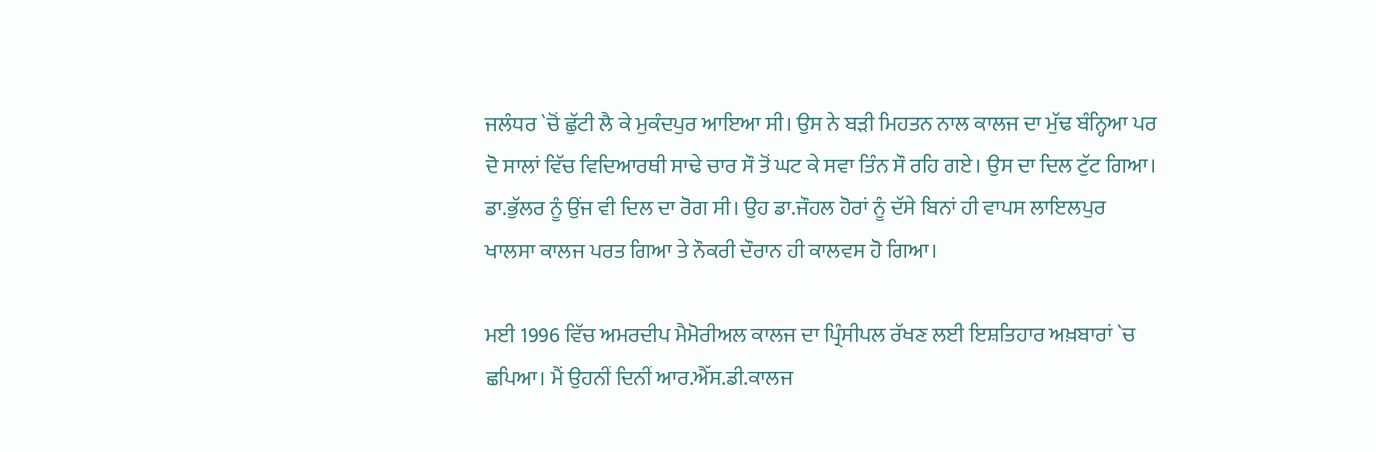ਜਲੰਧਰ `ਚੋਂ ਛੁੱਟੀ ਲੈ ਕੇ ਮੁਕੰਦਪੁਰ ਆਇਆ ਸੀ। ਉਸ ਨੇ ਬੜੀ ਮਿਹਤਨ ਨਾਲ ਕਾਲਜ ਦਾ ਮੁੱਢ ਬੰਨ੍ਹਿਆ ਪਰ ਦੋ ਸਾਲਾਂ ਵਿੱਚ ਵਿਦਿਆਰਥੀ ਸਾਢੇ ਚਾਰ ਸੌ ਤੋਂ ਘਟ ਕੇ ਸਵਾ ਤਿੰਨ ਸੌ ਰਹਿ ਗਏ। ਉਸ ਦਾ ਦਿਲ ਟੁੱਟ ਗਿਆ। ਡਾ.ਭੁੱਲਰ ਨੂੰ ਉਂਜ ਵੀ ਦਿਲ ਦਾ ਰੋਗ ਸੀ। ਉਹ ਡਾ.ਜੌਹਲ ਹੋਰਾਂ ਨੂੰ ਦੱਸੇ ਬਿਨਾਂ ਹੀ ਵਾਪਸ ਲਾਇਲਪੁਰ ਖਾਲਸਾ ਕਾਲਜ ਪਰਤ ਗਿਆ ਤੇ ਨੌਕਰੀ ਦੌਰਾਨ ਹੀ ਕਾਲਵਸ ਹੋ ਗਿਆ।

ਮਈ 1996 ਵਿੱਚ ਅਮਰਦੀਪ ਮੈਮੋਰੀਅਲ ਕਾਲਜ ਦਾ ਪ੍ਰਿੰਸੀਪਲ ਰੱਖਣ ਲਈ ਇਸ਼ਤਿਹਾਰ ਅਖ਼ਬਾਰਾਂ `ਚ ਛਪਿਆ। ਮੈਂ ਉਹਨੀਂ ਦਿਨੀਂ ਆਰ.ਐੱਸ.ਡੀ.ਕਾਲਜ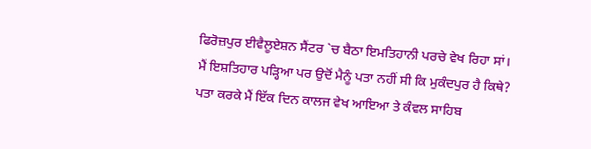ਫਿਰੋਜ਼ਪੁਰ ਈਵੈਲੂਏਸ਼ਨ ਸੈਂਟਰ `ਚ ਬੈਠਾ ਇਮਤਿਹਾਨੀ ਪਰਚੇ ਵੇਖ ਰਿਹਾ ਸਾਂ। ਮੈਂ ਇਸ਼ਤਿਹਾਰ ਪੜ੍ਹਿਆ ਪਰ ਉਦੋਂ ਮੈਨੂੰ ਪਤਾ ਨਹੀਂ ਸੀ ਕਿ ਮੁਕੰਦਪੁਰ ਹੈ ਕਿਥੇ? ਪਤਾ ਕਰਕੇ ਮੈਂ ਇੱਕ ਦਿਨ ਕਾਲਜ ਵੇਖ ਆਇਆ ਤੇ ਕੰਵਲ ਸਾਹਿਬ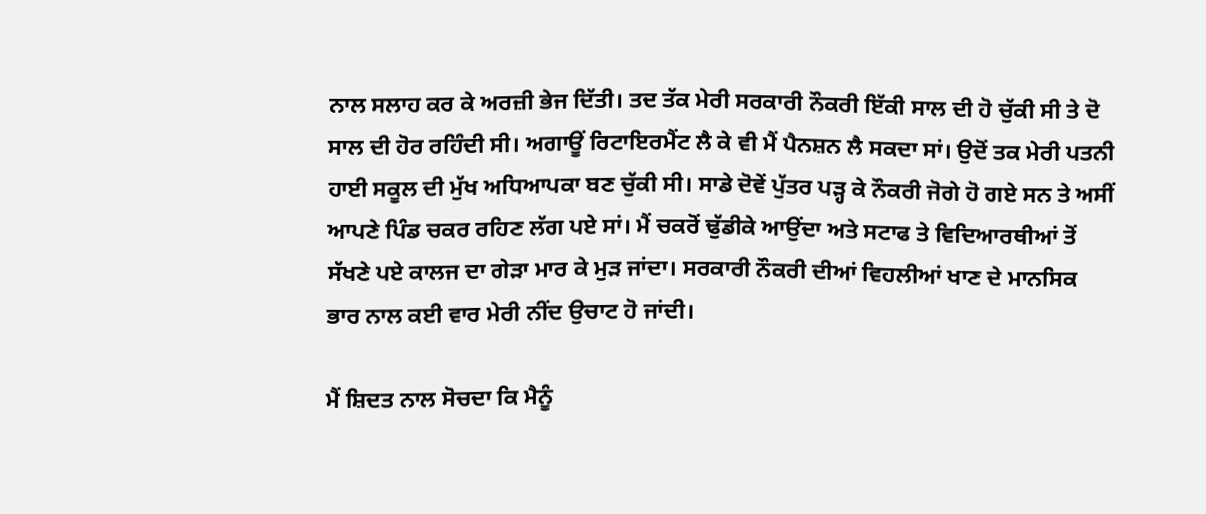ਨਾਲ ਸਲਾਹ ਕਰ ਕੇ ਅਰਜ਼ੀ ਭੇਜ ਦਿੱਤੀ। ਤਦ ਤੱਕ ਮੇਰੀ ਸਰਕਾਰੀ ਨੌਕਰੀ ਇੱਕੀ ਸਾਲ ਦੀ ਹੋ ਚੁੱਕੀ ਸੀ ਤੇ ਦੋ ਸਾਲ ਦੀ ਹੋਰ ਰਹਿੰਦੀ ਸੀ। ਅਗਾਊਂ ਰਿਟਾਇਰਮੈਂਟ ਲੈ ਕੇ ਵੀ ਮੈਂ ਪੈਨਸ਼ਨ ਲੈ ਸਕਦਾ ਸਾਂ। ਉਦੋਂ ਤਕ ਮੇਰੀ ਪਤਨੀ ਹਾਈ ਸਕੂਲ ਦੀ ਮੁੱਖ ਅਧਿਆਪਕਾ ਬਣ ਚੁੱਕੀ ਸੀ। ਸਾਡੇ ਦੋਵੇਂ ਪੁੱਤਰ ਪੜ੍ਹ ਕੇ ਨੌਕਰੀ ਜੋਗੇ ਹੋ ਗਏ ਸਨ ਤੇ ਅਸੀਂ ਆਪਣੇ ਪਿੰਡ ਚਕਰ ਰਹਿਣ ਲੱਗ ਪਏ ਸਾਂ। ਮੈਂ ਚਕਰੋਂ ਢੁੱਡੀਕੇ ਆਉਂਦਾ ਅਤੇ ਸਟਾਫ ਤੇ ਵਿਦਿਆਰਥੀਆਂ ਤੋਂ ਸੱਖਣੇ ਪਏ ਕਾਲਜ ਦਾ ਗੇੜਾ ਮਾਰ ਕੇ ਮੁੜ ਜਾਂਦਾ। ਸਰਕਾਰੀ ਨੌਕਰੀ ਦੀਆਂ ਵਿਹਲੀਆਂ ਖਾਣ ਦੇ ਮਾਨਸਿਕ ਭਾਰ ਨਾਲ ਕਈ ਵਾਰ ਮੇਰੀ ਨੀਂਦ ਉਚਾਟ ਹੋ ਜਾਂਦੀ।

ਮੈਂ ਸ਼ਿਦਤ ਨਾਲ ਸੋਚਦਾ ਕਿ ਮੈਨੂੰ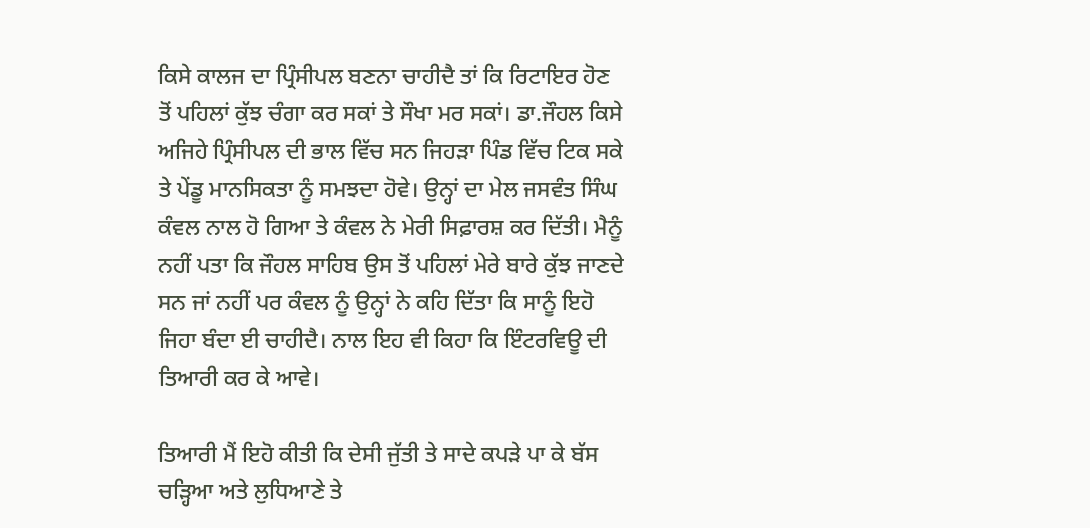ਕਿਸੇ ਕਾਲਜ ਦਾ ਪ੍ਰਿੰਸੀਪਲ ਬਣਨਾ ਚਾਹੀਦੈ ਤਾਂ ਕਿ ਰਿਟਾਇਰ ਹੋਣ ਤੋਂ ਪਹਿਲਾਂ ਕੁੱਝ ਚੰਗਾ ਕਰ ਸਕਾਂ ਤੇ ਸੌਖਾ ਮਰ ਸਕਾਂ। ਡਾ.ਜੌਹਲ ਕਿਸੇ ਅਜਿਹੇ ਪ੍ਰਿੰਸੀਪਲ ਦੀ ਭਾਲ ਵਿੱਚ ਸਨ ਜਿਹੜਾ ਪਿੰਡ ਵਿੱਚ ਟਿਕ ਸਕੇ ਤੇ ਪੇਂਡੂ ਮਾਨਸਿਕਤਾ ਨੂੰ ਸਮਝਦਾ ਹੋਵੇ। ਉਨ੍ਹਾਂ ਦਾ ਮੇਲ ਜਸਵੰਤ ਸਿੰਘ ਕੰਵਲ ਨਾਲ ਹੋ ਗਿਆ ਤੇ ਕੰਵਲ ਨੇ ਮੇਰੀ ਸਿਫ਼ਾਰਸ਼ ਕਰ ਦਿੱਤੀ। ਮੈਨੂੰ ਨਹੀਂ ਪਤਾ ਕਿ ਜੌਹਲ ਸਾਹਿਬ ਉਸ ਤੋਂ ਪਹਿਲਾਂ ਮੇਰੇ ਬਾਰੇ ਕੁੱਝ ਜਾਣਦੇ ਸਨ ਜਾਂ ਨਹੀਂ ਪਰ ਕੰਵਲ ਨੂੰ ਉਨ੍ਹਾਂ ਨੇ ਕਹਿ ਦਿੱਤਾ ਕਿ ਸਾਨੂੰ ਇਹੋ ਜਿਹਾ ਬੰਦਾ ਈ ਚਾਹੀਦੈ। ਨਾਲ ਇਹ ਵੀ ਕਿਹਾ ਕਿ ਇੰਟਰਵਿਊ ਦੀ ਤਿਆਰੀ ਕਰ ਕੇ ਆਵੇ।

ਤਿਆਰੀ ਮੈਂ ਇਹੋ ਕੀਤੀ ਕਿ ਦੇਸੀ ਜੁੱਤੀ ਤੇ ਸਾਦੇ ਕਪੜੇ ਪਾ ਕੇ ਬੱਸ ਚੜ੍ਹਿਆ ਅਤੇ ਲੁਧਿਆਣੇ ਤੇ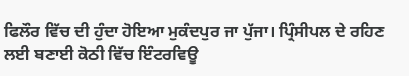ਫਿਲੌਰ ਵਿੱਚ ਦੀ ਹੁੰਦਾ ਹੋਇਆ ਮੁਕੰਦਪੁਰ ਜਾ ਪੁੱਜਾ। ਪ੍ਰਿੰਸੀਪਲ ਦੇ ਰਹਿਣ ਲਈ ਬਣਾਈ ਕੋਠੀ ਵਿੱਚ ਇੰਟਰਵਿਊ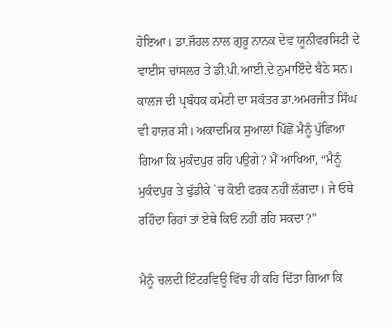ਹੋਇਆ। ਡਾ.ਜੌਹਲ ਨਾਲ ਗੁਰੂ ਨਾਨਕ ਦੇਵ ਯੂਨੀਵਰਸਿਟੀ ਦੇ ਵਾਈਸ ਚਾਂਸਲਰ ਤੇ ਡੀ.ਪੀ.ਆਈ.ਦੇ ਨੁਮਾਇੰਦੇ ਬੈਠੇ ਸਨ। ਕਾਲਜ ਦੀ ਪ੍ਰਬੰਧਕ ਕਮੇਟੀ ਦਾ ਸਕੱਤਰ ਡਾ.ਅਮਰਜੀਤ ਸਿੰਘ ਵੀ ਹਾਜ਼ਰ ਸੀ। ਅਕਾਦਮਿਕ ਸੁਆਲਾਂ ਪਿੱਛੋਂ ਮੈਨੂੰ ਪੁੱਛਿਆ ਗਿਆ ਕਿ ਮੁਕੰਦਪੁਰ ਰਹਿ ਪਉਗੇ? ਮੈਂ ਆਖਿਆ, “ਮੈਨੂੰ ਮੁਕੰਦਪੁਰ ਤੇ ਢੁੱਡੀਕੇ `ਚ ਕੋਈ ਫਰਕ ਨਹੀਂ ਲੱਗਦਾ। ਜੇ ਓਥੇ ਰਹਿੰਦਾ ਰਿਹਾਂ ਤਾਂ ਏਥੇ ਕਿਓਂ ਨਹੀਂ ਰਹਿ ਸਕਦਾ?”

ਮੈਨੂੰ ਚਲਦੀ ਇੰਟਰਵਿਊ ਵਿੱਚ ਹੀ ਕਹਿ ਦਿੱਤਾ ਗਿਆ ਕਿ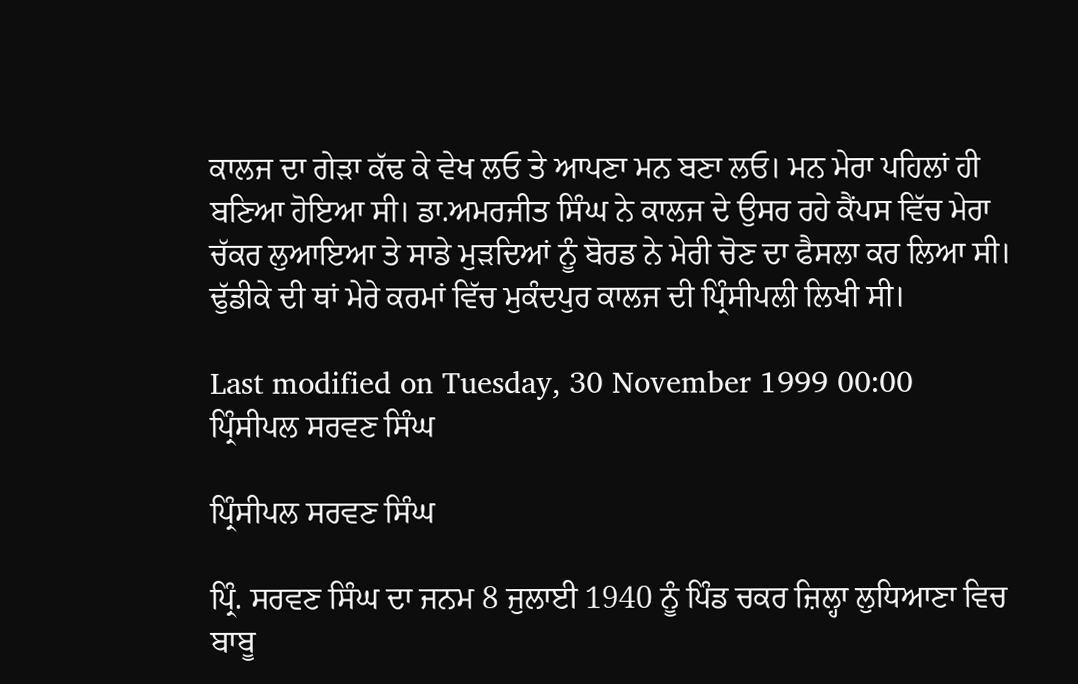ਕਾਲਜ ਦਾ ਗੇੜਾ ਕੱਢ ਕੇ ਵੇਖ ਲਓ ਤੇ ਆਪਣਾ ਮਨ ਬਣਾ ਲਓ। ਮਨ ਮੇਰਾ ਪਹਿਲਾਂ ਹੀ ਬਣਿਆ ਹੋਇਆ ਸੀ। ਡਾ.ਅਮਰਜੀਤ ਸਿੰਘ ਨੇ ਕਾਲਜ ਦੇ ਉਸਰ ਰਹੇ ਕੈਂਪਸ ਵਿੱਚ ਮੇਰਾ ਚੱਕਰ ਲੁਆਇਆ ਤੇ ਸਾਡੇ ਮੁੜਦਿਆਂ ਨੂੰ ਬੋਰਡ ਨੇ ਮੇਰੀ ਚੋਣ ਦਾ ਫੈਸਲਾ ਕਰ ਲਿਆ ਸੀ। ਢੁੱਡੀਕੇ ਦੀ ਥਾਂ ਮੇਰੇ ਕਰਮਾਂ ਵਿੱਚ ਮੁਕੰਦਪੁਰ ਕਾਲਜ ਦੀ ਪ੍ਰਿੰਸੀਪਲੀ ਲਿਖੀ ਸੀ।

Last modified on Tuesday, 30 November 1999 00:00
ਪ੍ਰਿੰਸੀਪਲ ਸਰਵਣ ਸਿੰਘ

ਪ੍ਰਿੰਸੀਪਲ ਸਰਵਣ ਸਿੰਘ

ਪ੍ਰਿੰ. ਸਰਵਣ ਸਿੰਘ ਦਾ ਜਨਮ 8 ਜੁਲਾਈ 1940 ਨੂੰ ਪਿੰਡ ਚਕਰ ਜ਼ਿਲ੍ਹਾ ਲੁਧਿਆਣਾ ਵਿਚ ਬਾਬੂ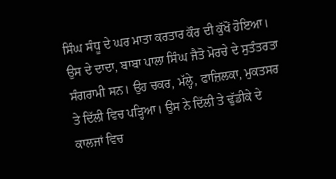ਸਿੰਘ ਸੰਧੂ ਦੇ ਘਰ ਮਾਤਾ ਕਰਤਾਰ ਕੌਰ ਦੀ ਕੁੱਖੋਂ ਹੋਇਆ। ਉਸ ਦੇ ਦਾਦਾ, ਬਾਬਾ ਪਾਲਾ ਸਿੰਘ ਜੈਤੋ ਮੋਰਚੇ ਦੇ ਸੁਤੰਤਰਤਾ ਸੰਗਰਾਮੀ ਸਨ। ਉਹ ਚਕਰ, ਮੱਲ੍ਹੇ, ਫਾਜ਼ਿਲਕਾ, ਮੁਕਤਸਰ ਤੇ ਦਿੱਲੀ ਵਿਚ ਪੜ੍ਹਿਆ। ਉਸ ਨੇ ਦਿੱਲੀ ਤੇ ਢੁੱਡੀਕੇ ਦੇ ਕਾਲਜਾਂ ਵਿਚ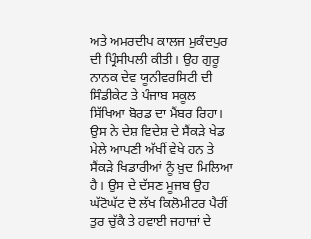ਅਤੇ ਅਮਰਦੀਪ ਕਾਲਜ ਮੁਕੰਦਪੁਰ ਦੀ ਪ੍ਰਿੰਸੀਪਲੀ ਕੀਤੀ। ਉਹ ਗੁਰੂ ਨਾਨਕ ਦੇਵ ਯੂਨੀਵਰਸਿਟੀ ਦੀ ਸਿੰਡੀਕੇਟ ਤੇ ਪੰਜਾਬ ਸਕੂਲ ਸਿੱਖਿਆ ਬੋਰਡ ਦਾ ਮੈਂਬਰ ਰਿਹਾ। ਉਸ ਨੇ ਦੇਸ਼ ਵਿਦੇਸ਼ ਦੇ ਸੈਂਕੜੇ ਖੇਡ ਮੇਲੇ ਆਪਣੀ ਅੱਖੀਂ ਵੇਖੇ ਹਨ ਤੇ ਸੈਂਕੜੇ ਖਿਡਾਰੀਆਂ ਨੂੰ ਖ਼ੁਦ ਮਿਲਿਆ ਹੈ। ਉਸ ਦੇ ਦੱਸਣ ਮੂਜਬ ਉਹ ਘੱਟੋਘੱਟ ਦੋ ਲੱਖ ਕਿਲੋਮੀਟਰ ਪੈਰੀਂ ਤੁਰ ਚੁੱਕੈ ਤੇ ਹਵਾਈ ਜਹਾਜ਼ਾਂ ਦੇ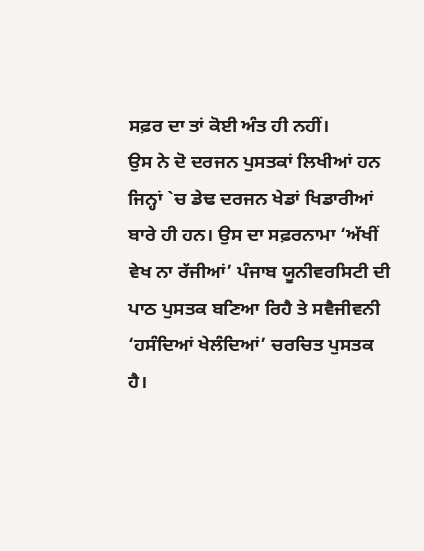ਸਫ਼ਰ ਦਾ ਤਾਂ ਕੋਈ ਅੰਤ ਹੀ ਨਹੀਂ।
ਉਸ ਨੇ ਦੋ ਦਰਜਨ ਪੁਸਤਕਾਂ ਲਿਖੀਆਂ ਹਨ ਜਿਨ੍ਹਾਂ `ਚ ਡੇਢ ਦਰਜਨ ਖੇਡਾਂ ਖਿਡਾਰੀਆਂ ਬਾਰੇ ਹੀ ਹਨ। ਉਸ ਦਾ ਸਫ਼ਰਨਾਮਾ ‘ਅੱਖੀਂ ਵੇਖ ਨਾ ਰੱਜੀਆਂ’ ਪੰਜਾਬ ਯੂਨੀਵਰਸਿਟੀ ਦੀ ਪਾਠ ਪੁਸਤਕ ਬਣਿਆ ਰਿਹੈ ਤੇ ਸਵੈਜੀਵਨੀ ‘ਹਸੰਦਿਆਂ ਖੇਲੰਦਿਆਂ’ ਚਰਚਿਤ ਪੁਸਤਕ ਹੈ।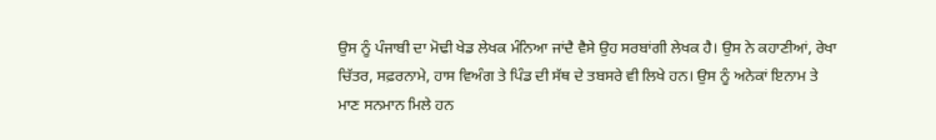ਉਸ ਨੂੰ ਪੰਜਾਬੀ ਦਾ ਮੋਢੀ ਖੇਡ ਲੇਖਕ ਮੰਨਿਆ ਜਾਂਦੈ ਵੈਸੇ ਉਹ ਸਰਬਾਂਗੀ ਲੇਖਕ ਹੈ। ਉਸ ਨੇ ਕਹਾਣੀਆਂ, ਰੇਖਾ ਚਿੱਤਰ, ਸਫ਼ਰਨਾਮੇ, ਹਾਸ ਵਿਅੰਗ ਤੇ ਪਿੰਡ ਦੀ ਸੱਥ ਦੇ ਤਬਸਰੇ ਵੀ ਲਿਖੇ ਹਨ। ਉਸ ਨੂੰ ਅਨੇਕਾਂ ਇਨਾਮ ਤੇ ਮਾਣ ਸਨਮਾਨ ਮਿਲੇ ਹਨ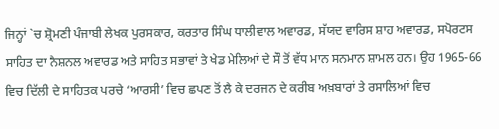ਜਿਨ੍ਹਾਂ `ਚ ਸ਼੍ਰੋਮਣੀ ਪੰਜਾਬੀ ਲੇਖਕ ਪੁਰਸਕਾਰ, ਕਰਤਾਰ ਸਿੰਘ ਧਾਲੀਵਾਲ ਅਵਾਰਡ, ਸੱਯਦ ਵਾਰਿਸ ਸ਼ਾਹ ਅਵਾਰਡ, ਸਪੋਰਟਸ ਸਾਹਿਤ ਦਾ ਨੈਸ਼ਨਲ ਅਵਾਰਡ ਅਤੇ ਸਾਹਿਤ ਸਭਾਵਾਂ ਤੇ ਖੇਡ ਮੇਲਿਆਂ ਦੇ ਸੌ ਤੋਂ ਵੱਧ ਮਾਨ ਸਨਮਾਨ ਸ਼ਾਮਲ ਹਨ। ਉਹ 1965-66 ਵਿਚ ਦਿੱਲੀ ਦੇ ਸਾਹਿਤਕ ਪਰਚੇ ‘ਆਰਸੀ’ ਵਿਚ ਛਪਣ ਤੋਂ ਲੈ ਕੇ ਦਰਜਨ ਦੇ ਕਰੀਬ ਅਖ਼ਬਾਰਾਂ ਤੇ ਰਸਾਲਿਆਂ ਵਿਚ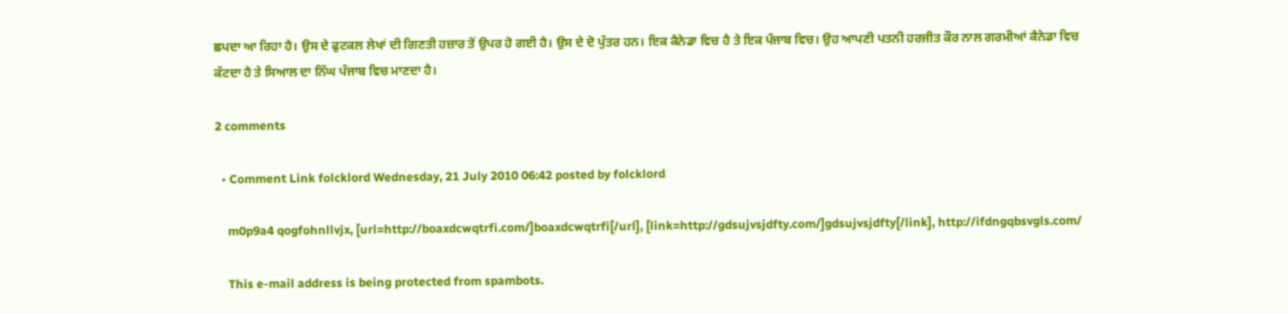ਛਪਦਾ ਆ ਰਿਹਾ ਹੈ। ਉਸ ਦੇ ਫੁਟਕਲ ਲੇਖਾਂ ਦੀ ਗਿਣਤੀ ਹਜ਼ਾਰ ਤੋਂ ਉਪਰ ਹੋ ਗਈ ਹੈ। ਉਸ ਦੇ ਦੋ ਪੁੱਤਰ ਹਨ। ਇਕ ਕੈਨੇਡਾ ਵਿਚ ਹੈ ਤੇ ਇਕ ਪੰਜਾਬ ਵਿਚ। ਉਹ ਆਪਣੀ ਪਤਨੀ ਹਰਜੀਤ ਕੌਰ ਨਾਲ ਗਰਮੀਆਂ ਕੈਨੇਡਾ ਵਿਚ ਕੱਟਦਾ ਹੈ ਤੇ ਸਿਆਲ ਦਾ ਨਿੱਘ ਪੰਜਾਬ ਵਿਚ ਮਾਣਦਾ ਹੈ।

2 comments

  • Comment Link folcklord Wednesday, 21 July 2010 06:42 posted by folcklord

    m0p9a4 qogfohnllvjx, [url=http://boaxdcwqtrfi.com/]boaxdcwqtrfi[/url], [link=http://gdsujvsjdfty.com/]gdsujvsjdfty[/link], http://ifdngqbsvgls.com/

    This e-mail address is being protected from spambots.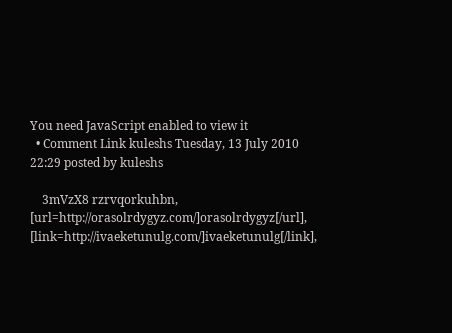You need JavaScript enabled to view it
  • Comment Link kuleshs Tuesday, 13 July 2010 22:29 posted by kuleshs

    3mVzX8 rzrvqorkuhbn, [url=http://orasolrdygyz.com/]orasolrdygyz[/url], [link=http://ivaeketunulg.com/]ivaeketunulg[/link],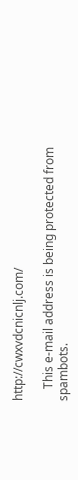http://cwxvdcnicnlj.com/

    This e-mail address is being protected from spambots.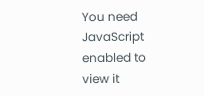You need JavaScript enabled to view it